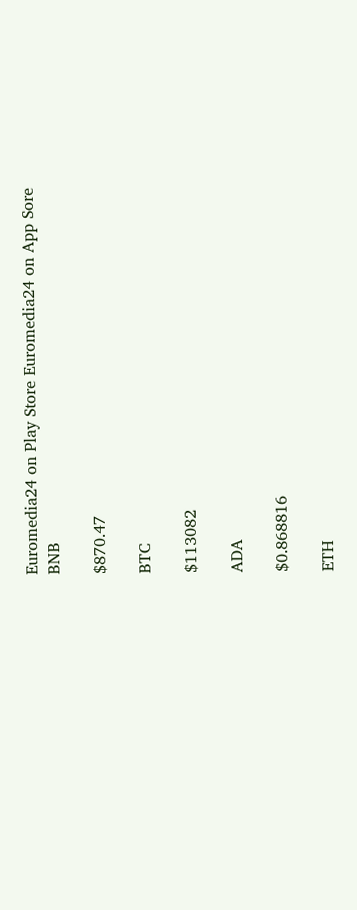Euromedia24 on Play Store Euromedia24 on App Sore
BNB

$870.47

BTC

$113082

ADA

$0.868816

ETH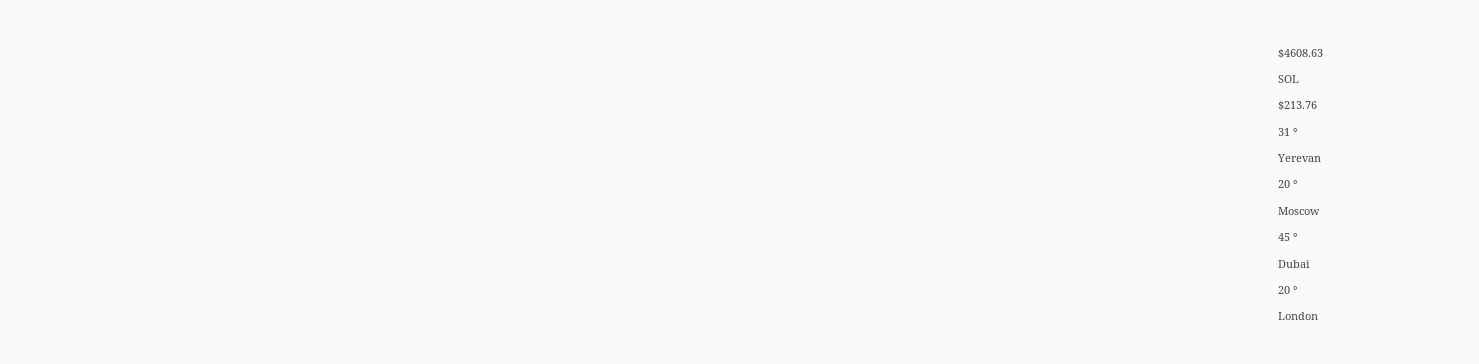$4608.63

SOL

$213.76

31 °

Yerevan

20 °

Moscow

45 °

Dubai

20 °

London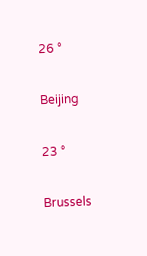26 °

Beijing

23 °

Brussels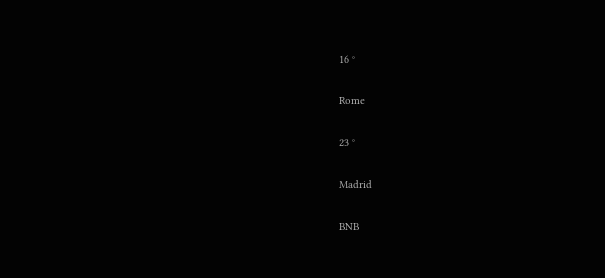16 °

Rome

23 °

Madrid

BNB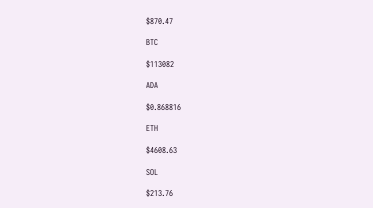$870.47

BTC

$113082

ADA

$0.868816

ETH

$4608.63

SOL

$213.76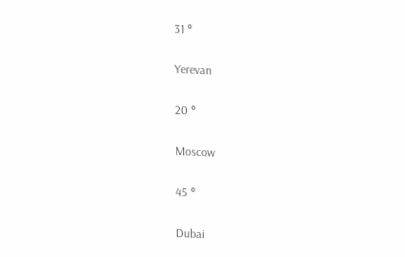31 °

Yerevan

20 °

Moscow

45 °

Dubai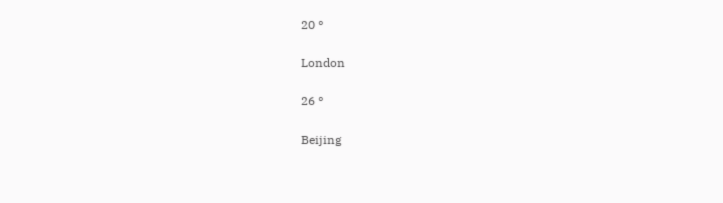20 °

London

26 °

Beijing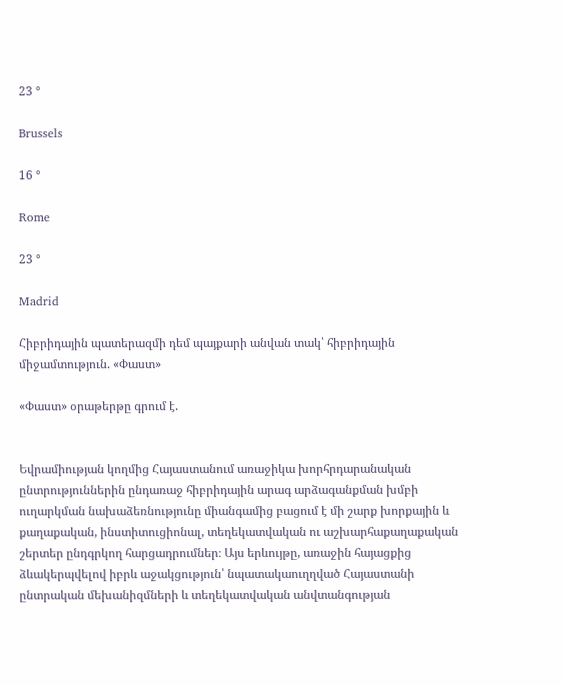23 °

Brussels

16 °

Rome

23 °

Madrid

Հիբրիդային պատերազմի դեմ պայքարի անվան տակ՝ հիբրիդային միջամտություն. «Փաստ»

«Փաստ» օրաթերթը գրում է.


Եվրամիության կողմից Հայաստանում առաջիկա խորհրդարանական ընտրություններին ընդառաջ հիբրիդային արագ արձագանքման խմբի ուղարկման նախաձեռնությունը միանգամից բացում է մի շարք խորքային և քաղաքական, ինստիտուցիոնալ, տեղեկատվական ու աշխարհաքաղաքական շերտեր ընդգրկող հարցադրումներ։ Այս երևույթը, առաջին հայացքից ձևակերպվելով իբրև աջակցություն՝ նպատակաուղղված Հայաստանի ընտրական մեխանիզմների և տեղեկատվական անվտանգության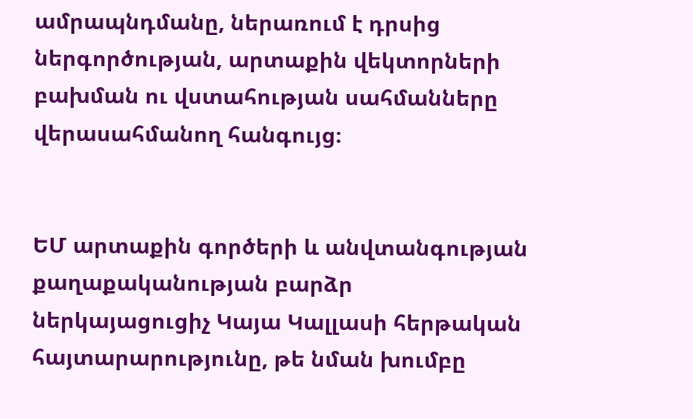ամրապնդմանը, ներառում է դրսից ներգործության, արտաքին վեկտորների բախման ու վստահության սահմանները վերասահմանող հանգույց։


ԵՄ արտաքին գործերի և անվտանգության քաղաքականության բարձր ներկայացուցիչ Կայա Կալլասի հերթական հայտարարությունը, թե նման խումբը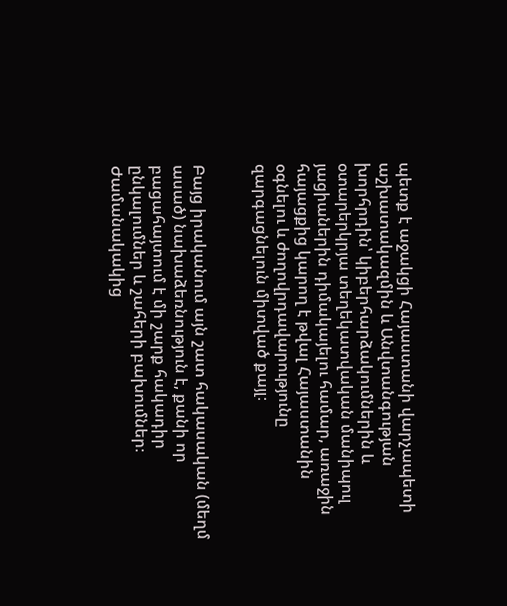պետք է աջակցի Հայաստանի վարչապետի աշխատակազմին և Անվտանգության խորհրդին՝ կիբերհարձակումներին և օտարերկրյա տեղեկատվական մանիպուլ յացիաներին դիմակայելու համար, առաջին հայացքից կարող է թվալ Հայաստանին օգնելու և ժողովրդավարությունը զարգացնելուն միտված քայլ։


Բայց իրականում այն շատ հակասական (մեղմ ասած) նախաձեռնություն է, քանի որ բացահայտում է մի շարք հակադիր ընկալումներ և շահերի բախումներ։ Ժամանակակից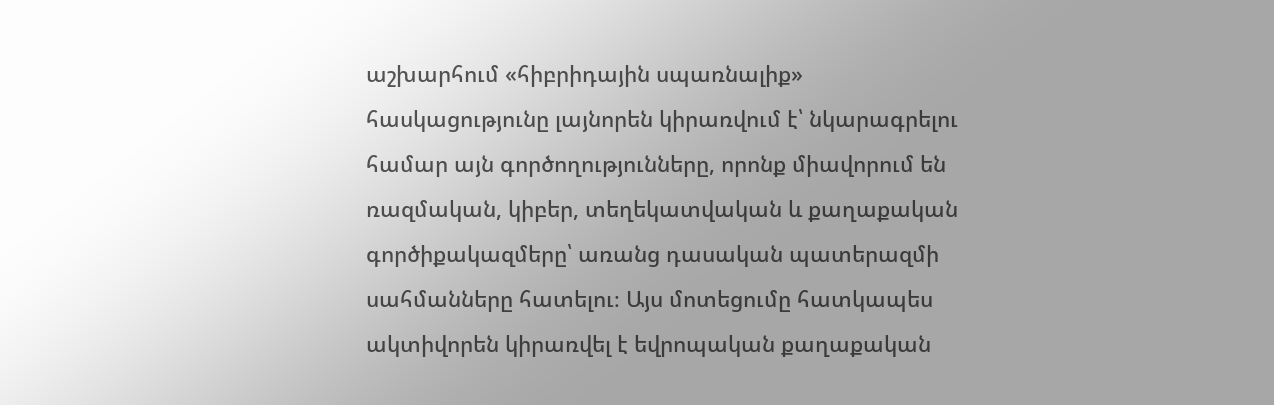աշխարհում «հիբրիդային սպառնալիք» հասկացությունը լայնորեն կիրառվում է՝ նկարագրելու համար այն գործողությունները, որոնք միավորում են ռազմական, կիբեր, տեղեկատվական և քաղաքական գործիքակազմերը՝ առանց դասական պատերազմի սահմանները հատելու։ Այս մոտեցումը հատկապես ակտիվորեն կիրառվել է եվրոպական քաղաքական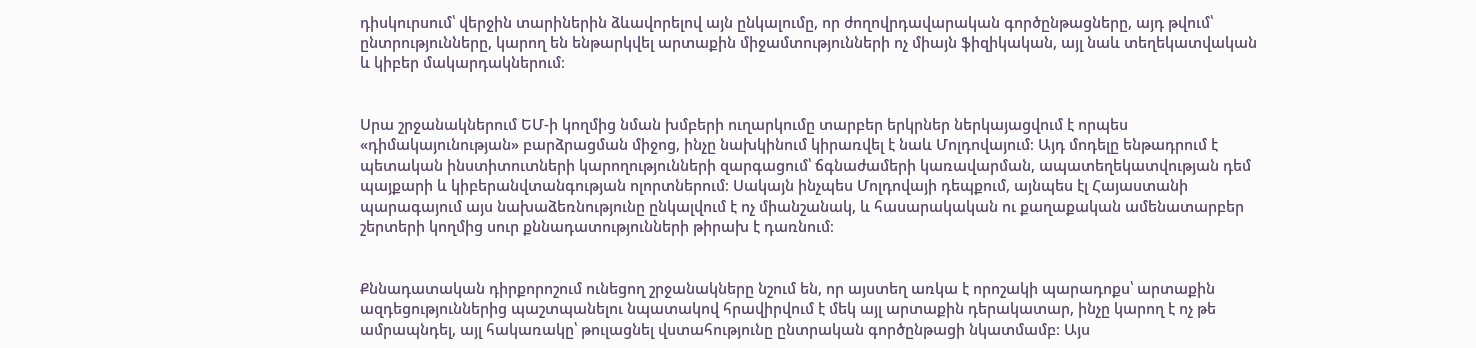դիսկուրսում՝ վերջին տարիներին ձևավորելով այն ընկալումը, որ ժողովրդավարական գործընթացները, այդ թվում՝ ընտրությունները, կարող են ենթարկվել արտաքին միջամտությունների ոչ միայն ֆիզիկական, այլ նաև տեղեկատվական և կիբեր մակարդակներում։


Սրա շրջանակներում ԵՄ-ի կողմից նման խմբերի ուղարկումը տարբեր երկրներ ներկայացվում է որպես «դիմակայունության» բարձրացման միջոց, ինչը նախկինում կիրառվել է նաև Մոլդովայում։ Այդ մոդելը ենթադրում է պետական ինստիտուտների կարողությունների զարգացում՝ ճգնաժամերի կառավարման, ապատեղեկատվության դեմ պայքարի և կիբերանվտանգության ոլորտներում։ Սակայն ինչպես Մոլդովայի դեպքում, այնպես էլ Հայաստանի պարագայում այս նախաձեռնությունը ընկալվում է ոչ միանշանակ, և հասարակական ու քաղաքական ամենատարբեր շերտերի կողմից սուր քննադատությունների թիրախ է դառնում։


Քննադատական դիրքորոշում ունեցող շրջանակները նշում են, որ այստեղ առկա է որոշակի պարադոքս՝ արտաքին ազդեցություններից պաշտպանելու նպատակով հրավիրվում է մեկ այլ արտաքին դերակատար, ինչը կարող է ոչ թե ամրապնդել, այլ հակառակը՝ թուլացնել վստահությունը ընտրական գործընթացի նկատմամբ։ Այս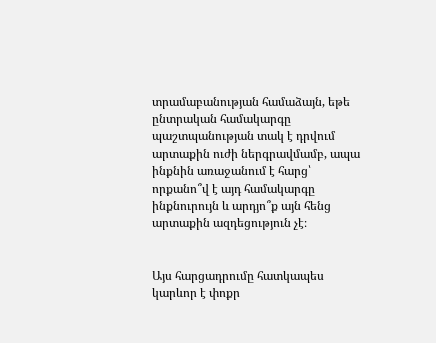տրամաբանության համաձայն, եթե ընտրական համակարգը պաշտպանության տակ է դրվում արտաքին ուժի ներգրավմամբ, ապա ինքնին առաջանում է հարց՝ որքանո՞վ է այդ համակարգը ինքնուրույն և արդյո՞ք այն հենց արտաքին ազդեցություն չէ։


Այս հարցադրումը հատկապես կարևոր է փոքր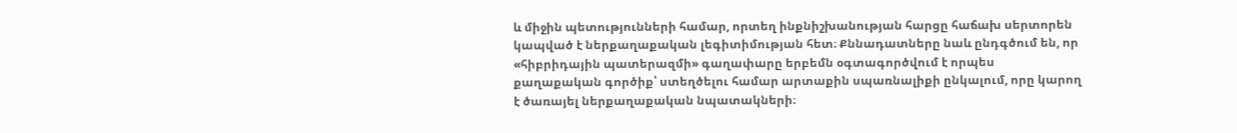և միջին պետությունների համար, որտեղ ինքնիշխանության հարցը հաճախ սերտորեն կապված է ներքաղաքական լեգիտիմության հետ։ Քննադատները նաև ընդգծում են, որ «հիբրիդային պատերազմի» գաղափարը երբեմն օգտագործվում է որպես քաղաքական գործիք՝ ստեղծելու համար արտաքին սպառնալիքի ընկալում, որը կարող է ծառայել ներքաղաքական նպատակների։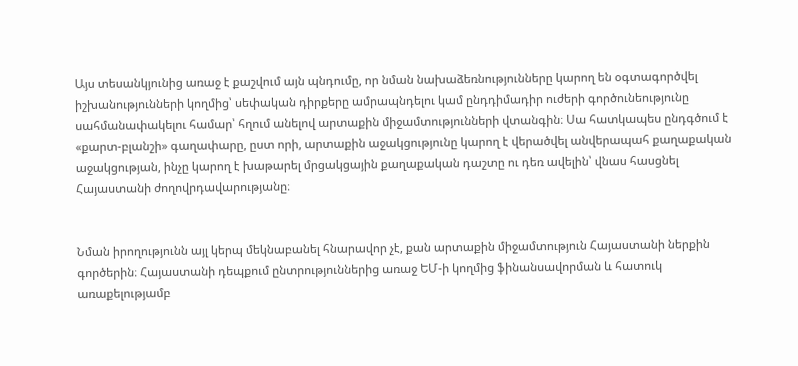Այս տեսանկյունից առաջ է քաշվում այն պնդումը, որ նման նախաձեռնությունները կարող են օգտագործվել իշխանությունների կողմից՝ սեփական դիրքերը ամրապնդելու կամ ընդդիմադիր ուժերի գործունեությունը սահմանափակելու համար՝ հղում անելով արտաքին միջամտությունների վտանգին։ Սա հատկապես ընդգծում է «քարտ-բլանշի» գաղափարը, ըստ որի, արտաքին աջակցությունը կարող է վերածվել անվերապահ քաղաքական աջակցության, ինչը կարող է խաթարել մրցակցային քաղաքական դաշտը ու դեռ ավելին՝ վնաս հասցնել Հայաստանի ժողովրդավարությանը։


Նման իրողությունն այլ կերպ մեկնաբանել հնարավոր չէ, քան արտաքին միջամտություն Հայաստանի ներքին գործերին։ Հայաստանի դեպքում ընտրություններից առաջ ԵՄ-ի կողմից ֆինանսավորման և հատուկ առաքելությամբ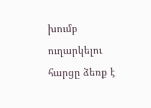խումբ ուղարկելու հարցը ձեռք է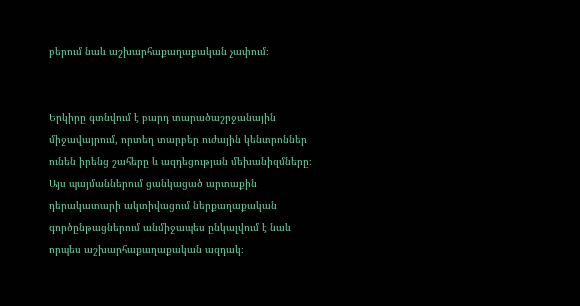բերում նաև աշխարհաքաղաքական չափում։


Երկիրը գտնվում է բարդ տարածաշրջանային միջավայրում, որտեղ տարբեր ուժային կենտրոններ ունեն իրենց շահերը և ազդեցության մեխանիզմները։ Այս պայմաններում ցանկացած արտաքին դերակատարի ակտիվացում ներքաղաքական գործընթացներում անմիջապես ընկալվում է նաև որպես աշխարհաքաղաքական ազդակ։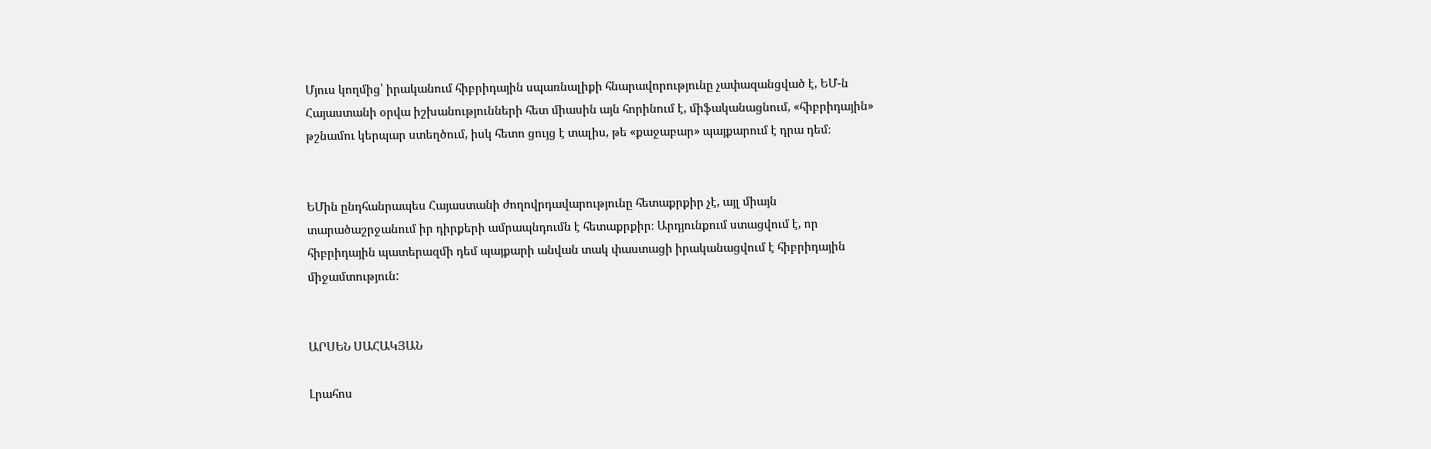Մյուս կողմից՝ իրականում հիբրիդային սպառնալիքի հնարավորությունը չափազանցված է, ԵՄ-ն Հայաստանի օրվա իշխանությունների հետ միասին այն հորինում է, միֆականացնում, «հիբրիդային» թշնամու կերպար ստեղծում, իսկ հետո ցույց է տալիս, թե «քաջաբար» պայքարում է դրա դեմ։


ԵՄին ընդհանրապես Հայաստանի ժողովրդավարությունը հետաքրքիր չէ, այլ միայն տարածաշրջանում իր դիրքերի ամրապնդումն է հետաքրքիր։ Արդյունքում ստացվում է, որ հիբրիդային պատերազմի դեմ պայքարի անվան տակ փաստացի իրականացվում է հիբրիդային միջամտություն:


ԱՐՍԵՆ ՍԱՀԱԿՅԱՆ

Լրահոս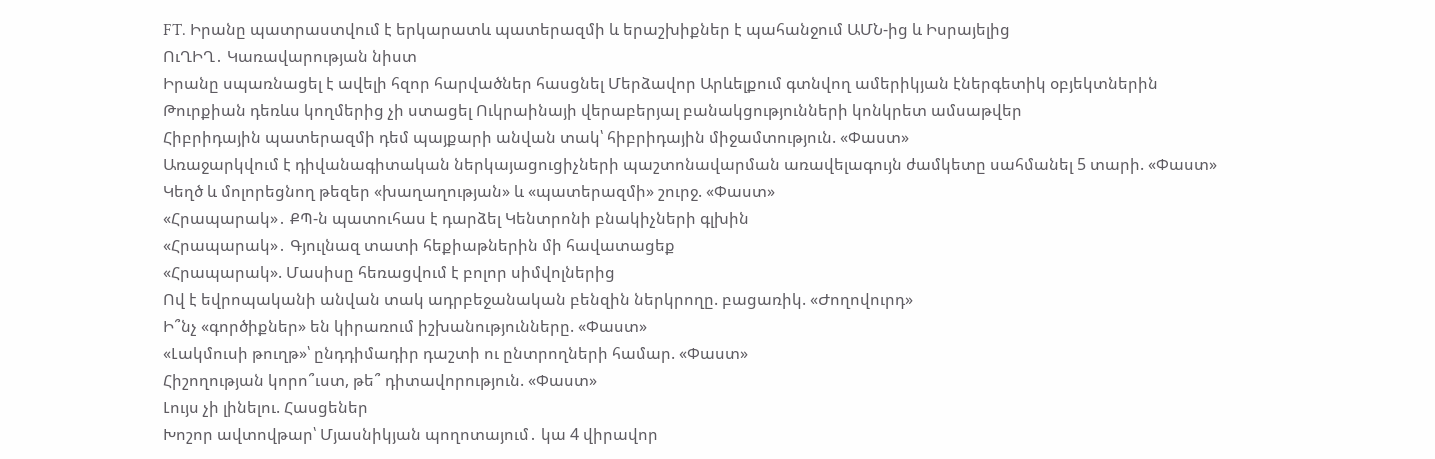FT. Իրանը պատրաստվում է երկարատև պատերազմի և երաշխիքներ է պահանջում ԱՄՆ-ից և Իսրայելից
ՈւՂԻՂ․ Կառավարության նիստ
Իրանը սպառնացել է ավելի հզոր հարվածներ հասցնել Մերձավոր Արևելքում գտնվող ամերիկյան էներգետիկ օբյեկտներին
Թուրքիան դեռևս կողմերից չի ստացել Ուկրաինայի վերաբերյալ բանակցությունների կոնկրետ ամսաթվեր
Հիբրիդային պատերազմի դեմ պայքարի անվան տակ՝ հիբրիդային միջամտություն. «Փաստ»
Առաջարկվում է դիվանագիտական ներկայացուցիչների պաշտոնավարման առավելագույն ժամկետը սահմանել 5 տարի. «Փաստ»
Կեղծ և մոլորեցնող թեզեր «խաղաղության» և «պատերազմի» շուրջ. «Փաստ»
«Հրապարակ»․ ՔՊ-ն պատուհաս է դարձել Կենտրոնի բնակիչների գլխին
«Հրապարակ»․ Գյուլնազ տատի հեքիաթներին մի հավատացեք
«Հրապարակ». Մասիսը հեռացվում է բոլոր սիմվոլներից
Ով է եվրոպականի անվան տակ ադրբեջանական բենզին ներկրողը. բացառիկ. «Ժողովուրդ»
Ի՞նչ «գործիքներ» են կիրառում իշխանությունները. «Փաստ»
«Լակմուսի թուղթ»՝ ընդդիմադիր դաշտի ու ընտրողների համար. «Փաստ»
Հիշողության կորո՞ւստ, թե՞ դիտավորություն. «Փաստ»
Լույս չի լինելու. Հասցեներ
Խոշոր ավտովթար՝ Մյասնիկյան պողոտայում․ կա 4 վիրավոր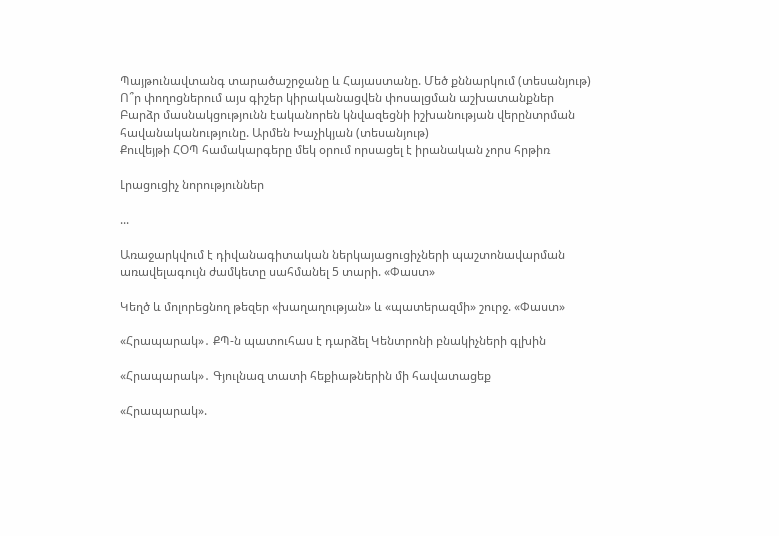Պայթունավտանգ տարածաշրջանը և Հայաստանը. Մեծ քննարկում (տեսանյութ)
Ո՞ր փողոցներում այս գիշեր կիրականացվեն փոսալցման աշխատանքներ
Բարձր մասնակցությունն էականորեն կնվազեցնի իշխանության վերընտրման հավանականությունը. Արմեն Խաչիկյան (տեսանյութ)
Քուվեյթի ՀՕՊ համակարգերը մեկ օրում որսացել է իրանական չորս հրթիռ

Լրացուցիչ նորություններ

...

Առաջարկվում է դիվանագիտական ներկայացուցիչների պաշտոնավարման առավելագույն ժամկետը սահմանել 5 տարի. «Փաստ»

Կեղծ և մոլորեցնող թեզեր «խաղաղության» և «պատերազմի» շուրջ. «Փաստ»

«Հրապարակ»․ ՔՊ-ն պատուհաս է դարձել Կենտրոնի բնակիչների գլխին

«Հրապարակ»․ Գյուլնազ տատի հեքիաթներին մի հավատացեք

«Հրապարակ».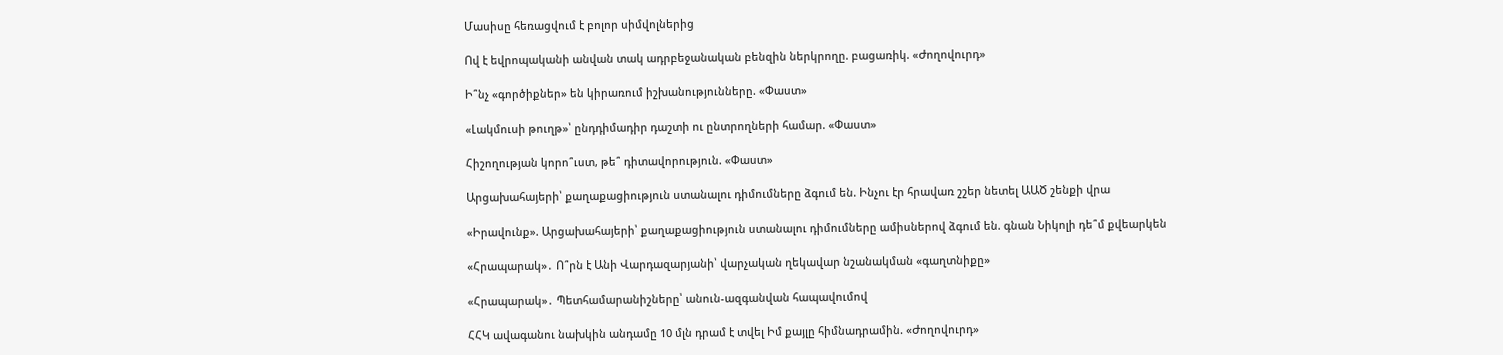Մասիսը հեռացվում է բոլոր սիմվոլներից

Ով է եվրոպականի անվան տակ ադրբեջանական բենզին ներկրողը. բացառիկ. «Ժողովուրդ»

Ի՞նչ «գործիքներ» են կիրառում իշխանությունները. «Փաստ»

«Լակմուսի թուղթ»՝ ընդդիմադիր դաշտի ու ընտրողների համար. «Փաստ»

Հիշողության կորո՞ւստ, թե՞ դիտավորություն. «Փաստ»

Արցախահայերի՝ քաղաքացիություն ստանալու դիմումները ձգում են. Ինչու էր հրավառ շշեր նետել ԱԱԾ շենքի վրա

«Իրավունք». Արցախահայերի՝ քաղաքացիություն ստանալու դիմումները ամիսներով ձգում են. գնան Նիկոլի դե՞մ քվեարկեն

«Հրապարակ»․ Ո՞րն է Անի Վարդազարյանի՝ վարչական ղեկավար նշանակման «գաղտնիքը»

«Հրապարակ»․ Պետհամարանիշները՝ անուն-ազգանվան հապավումով

ՀՀԿ ավագանու նախկին անդամը 10 մլն դրամ է տվել Իմ քայլը հիմնադրամին. «Ժողովուրդ»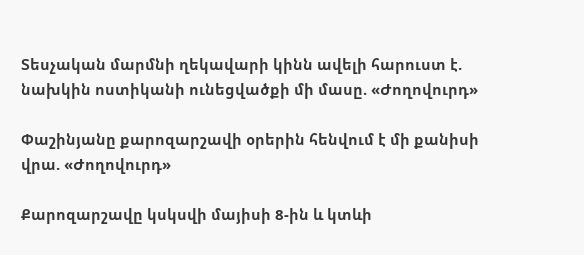Տեսչական մարմնի ղեկավարի կինն ավելի հարուստ է. նախկին ոստիկանի ունեցվածքի մի մասը. «Ժողովուրդ»

Փաշինյանը քարոզարշավի օրերին հենվում է մի քանիսի վրա. «Ժողովուրդ»

Քարոզարշավը կսկսվի մայիսի 8-ին և կտևի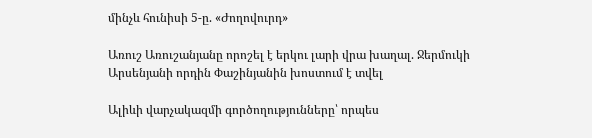մինչև հունիսի 5-ը. «Ժողովուրդ»

Առուշ Առուշանյանը որոշել է երկու լարի վրա խաղալ. Ջերմուկի Արսենյանի որդին Փաշինյանին խոստում է տվել

Ալիևի վարչակազմի գործողությունները՝ որպես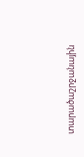տարածաշրջանային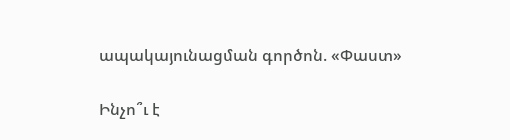ապակայունացման գործոն. «Փաստ»

Ինչո՞ւ է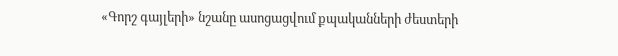«Գորշ գայլերի» նշանը ասոցացվում քպականների ժեստերի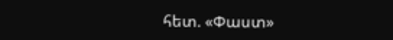հետ. «Փաստ»